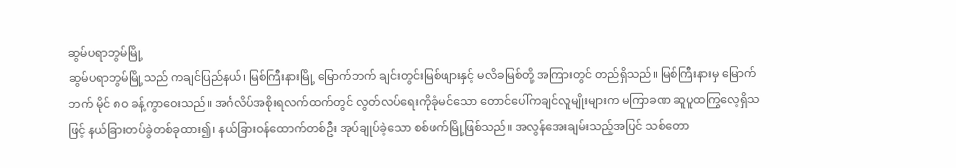ဆွမ်ပရာဘွမ်မြို့
ဆွမ်ပရာဘွမ်မြို့သည် ကချင်ပြည်နယ်၊ မြစ်ကြီးနားမြို့ မြောက်ဘက် ချင်းတွင်းမြစ်ဖျားနှင့် မလိခမြစ်တို့ အကြားတွင် တည်ရှိသည်။ မြစ်ကြီးနားမှ မြောက်ဘက် မိုင် ၈ဝ ခန့်ကွာဝေးသည်။ အင်္ဂလိပ်အစိုးရလက်ထက်တွင် လွတ်လပ်ရေးကိုခုံမင်သော တောင်ပေါ်ကချင်လူမျိုးများက မကြာခဏ ဆူပူထကြွလေ့ရှိသဖြင့် နယ်ခြားတပ်ခွဲတစ်ခုထား၍၊ နယ်ခြားဝန်ထောက်တစ်ဦး အုပ်ချုပ်ခဲ့သော စစ်ဖက်မြို့ဖြစ်သည်။ အလွန်အေးချမ်းသည့်အပြင် သစ်တော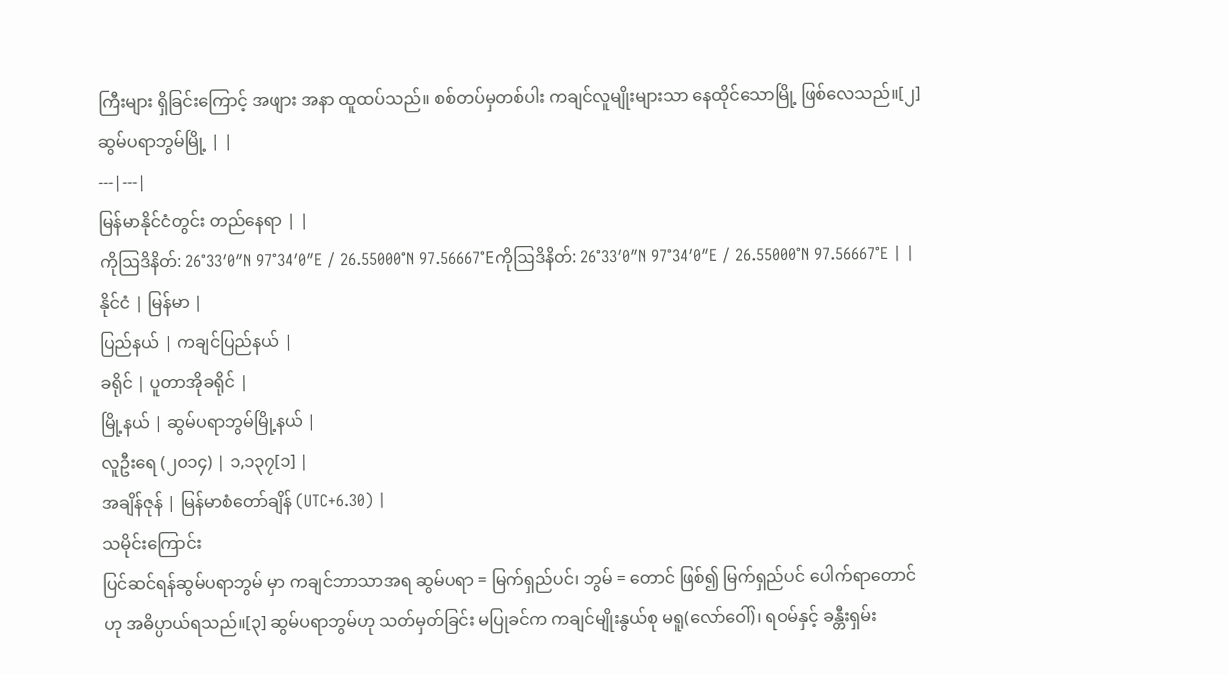ကြီးများ ရှိခြင်းကြောင့် အဖျား အနာ ထူထပ်သည်။ စစ်တပ်မှတစ်ပါး ကချင်လူမျိုးများသာ နေထိုင်သောမြို့ ဖြစ်လေသည်။[၂]
ဆွမ်ပရာဘွမ်မြို့ | |
---|---|
မြန်မာနိုင်ငံတွင်း တည်နေရာ | |
ကိုဩဒိနိတ်: 26°33′0″N 97°34′0″E / 26.55000°N 97.56667°Eကိုဩဒိနိတ်: 26°33′0″N 97°34′0″E / 26.55000°N 97.56667°E | |
နိုင်ငံ | မြန်မာ |
ပြည်နယ် | ကချင်ပြည်နယ် |
ခရိုင် | ပူတာအိုခရိုင် |
မြို့နယ် | ဆွမ်ပရာဘွမ်မြို့နယ် |
လူဦးရေ (၂၀၁၄) | ၁,၁၃၇[၁] |
အချိန်ဇုန် | မြန်မာစံတော်ချိန် (UTC+6.30) |
သမိုင်းကြောင်း
ပြင်ဆင်ရန်ဆွမ်ပရာဘွမ် မှာ ကချင်ဘာသာအရ ဆွမ်ပရာ = မြက်ရှည်ပင်၊ ဘွမ် = တောင် ဖြစ်၍ မြက်ရှည်ပင် ပေါက်ရာတောင် ဟု အဓိပ္ပာယ်ရသည်။[၃] ဆွမ်ပရာဘွမ်ဟု သတ်မှတ်ခြင်း မပြုခင်က ကချင်မျိုးနွယ်စု မရူ(လော်ဝေါ်)၊ ရဝမ်နှင့် ခန္တီးရှမ်း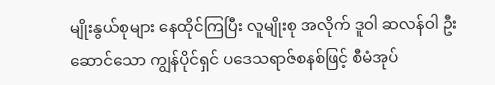မျိုးနွယ်စုများ နေထိုင်ကြပြီး လူမျိုးစု အလိုက် ဒူဝါ ဆလန်ဝါ ဦးဆောင်သော ကျွန်ပိုင်ရှင် ပဒေသရာဇ်စနစ်ဖြင့် စီမံအုပ်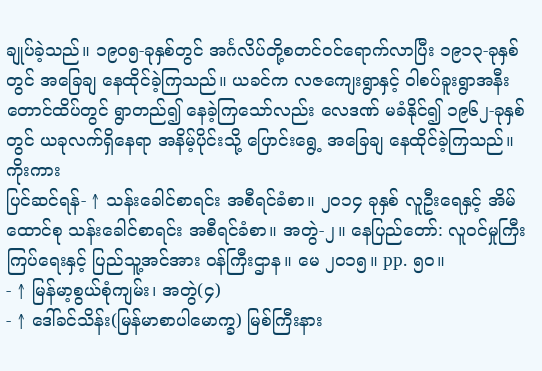ချုပ်ခဲ့သည်။ ၁၉၀၅-ခုနှစ်တွင် အင်္ဂလိပ်တို့စတင်ဝင်ရောက်လာပြီး ၁၉၁၃-ခုနှစ်တွင် အခြေချ နေထိုင်ခဲ့ကြသည်။ ယခင်က လဇကျေးရွာနှင့် ဝါစပ်ခူးရွာအနီး တောင်ထိပ်တွင် ရွာတည်၍ နေခဲ့ကြသော်လည်း လေဒဏ် မခံနိုင်၍ ၁၉၆၂-ခုနှစ်တွင် ယခုလက်ရှိနေရာ အနိမ့်ပိုင်းသို့ ပြောင်းရွေ့ အခြေချ နေထိုင်ခဲ့ကြသည်။
ကိုးကား
ပြင်ဆင်ရန်- ↑ သန်းခေါင်စာရင်း အစီရင်ခံစာ။ ၂၀၁၄ ခုနှစ် လူဦးရေနှင့် အိမ်ထောင်စု သန်းခေါင်စာရင်း အစီရင်ခံစာ။ အတွဲ-၂။ နေပြည်တော်: လူဝင်မှုကြီးကြပ်ရေးနှင့် ပြည်သူ့အင်အား ဝန်ကြီးဌာန။ မေ ၂၀၁၅။ pp. ၅၀။
- ↑ မြန်မာ့စွယ်စုံကျမ်း၊ အတွဲ(၄)
- ↑ ဒေါ်ခင်သိန်း(မြန်မာစာပါမောက္ခ) မြစ်ကြီးနား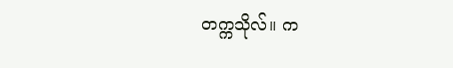တက္ကသိုလ်။ က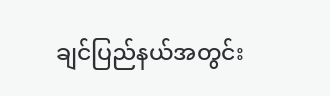ချင်ပြည်နယ်အတွင်း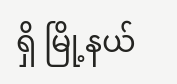ရှိ မြို့နယ်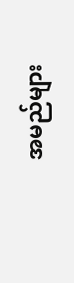အမည်များ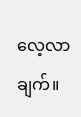လေ့လာချက်။